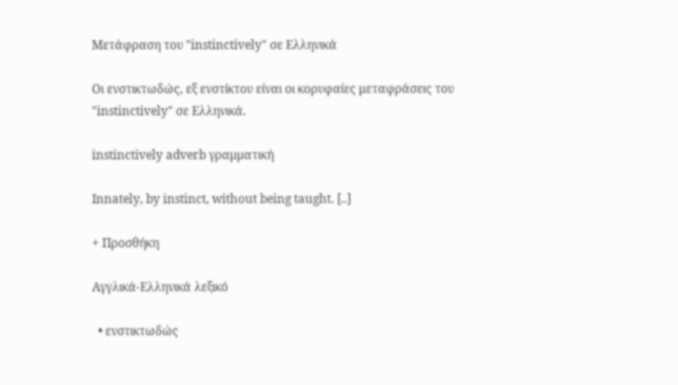Μετάφραση του "instinctively" σε Ελληνικά

Οι ενστικτωδώς, εξ ενστίκτου είναι οι κορυφαίες μεταφράσεις του "instinctively" σε Ελληνικά.

instinctively adverb γραμματική

Innately, by instinct, without being taught. [..]

+ Προσθήκη

Αγγλικά-Ελληνικά λεξικό

  • ενστικτωδώς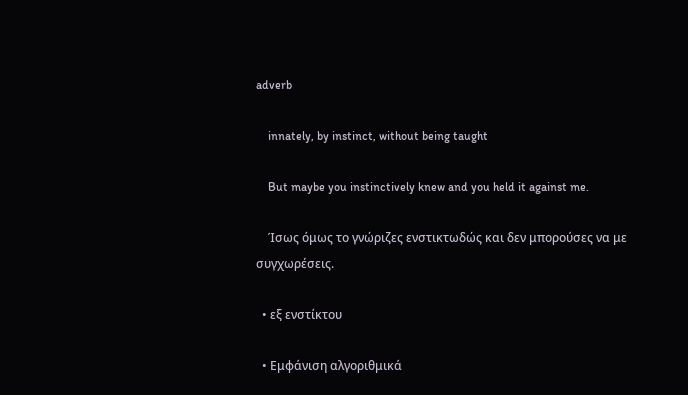adverb

    innately, by instinct, without being taught

    But maybe you instinctively knew and you held it against me.

    Ίσως όμως το γνώριζες ενστικτωδώς και δεν μπορούσες να με συγχωρέσεις.

  • εξ ενστίκτου

  • Εμφάνιση αλγοριθμικά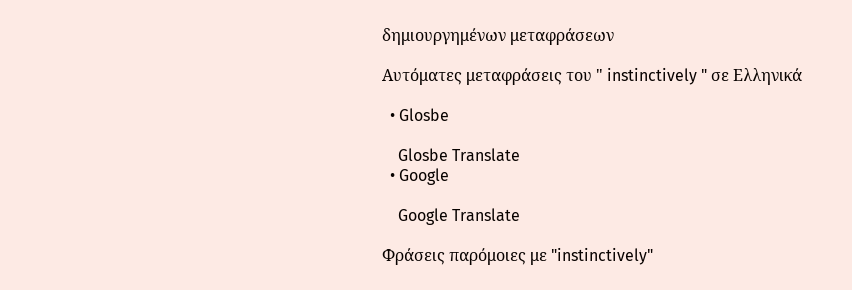δημιουργημένων μεταφράσεων

Αυτόματες μεταφράσεις του " instinctively " σε Ελληνικά

  • Glosbe

    Glosbe Translate
  • Google

    Google Translate

Φράσεις παρόμοιες με "instinctively"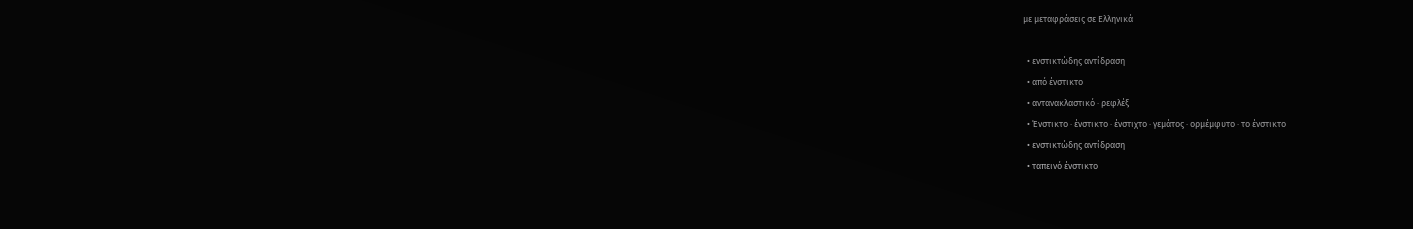με μεταφράσεις σε Ελληνικά

  • ενστικτώδης αντίδραση
  • από ένστικτο
  • αντανακλαστικό · ρεφλέξ
  • Ένστικτο · ένστικτο · ένστιχτο · γεμάτος · ορμέμφυτο · το ένστικτο
  • ενστικτώδης αντίδραση
  • ταπεινό ένστικτο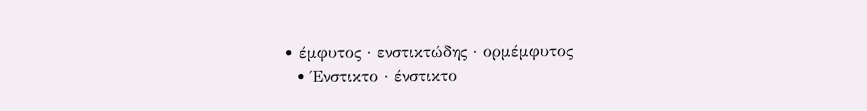• έμφυτος · ενστικτώδης · ορμέμφυτος
  • Ένστικτο · ένστικτο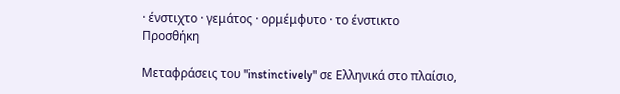· ένστιχτο · γεμάτος · ορμέμφυτο · το ένστικτο
Προσθήκη

Μεταφράσεις του "instinctively" σε Ελληνικά στο πλαίσιο,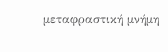μεταφραστική μνήμη